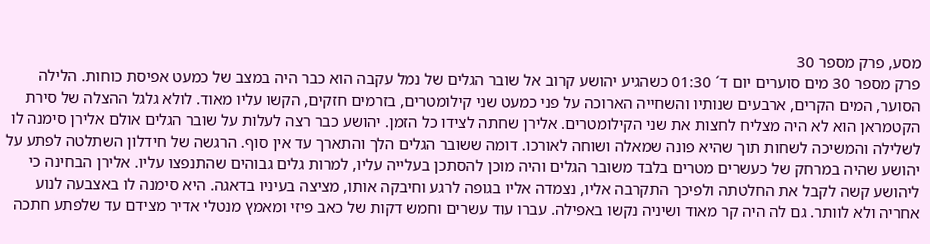מסע, פרק מספר 30
פרק מספר 30 מים סוערים יום ד´ 01:30 כשהגיע יהושע קרוב אל שובר הגלים של נמל עקבה הוא כבר היה במצב של כמעט אפיסת כוחות. הלילה הסוער, המים הקרים, ארבעים שנותיו והשחייה הארוכה על פני כמעט שני קילומטרים, בזרמים חזקים, הקשו עליו מאוד. לולא גלגל ההצלה של סירת הקטמראן הוא לא היה מצליח לחצות את שני הקילומטרים. אלירן שחתה לצידו כל הזמן. יהושע כבר רצה לעלות על שובר הגלים אולם אלירן סימנה לו לשלילה והמשיכה לשחות תוך שהיא פונה שמאלה ושוחה לאורכו. דומה ששובר הגלים הלך והתארך עד אין סוף. הרגשה של חידלון השתלטה לפתע על יהושע שהיה במרחק של כעשרים מטרים בלבד משובר הגלים והיה מוכן להסתכן בעלייה עליו, למרות גלים גבוהים שהתנפצו עליו. אלירן הבחינה כי ליהושע קשה לקבל את החלטתה ולפיכך התקרבה אליו, נצמדה אליו בגופה לרגע וחיבקה אותו, מציצה בעיניו בדאגה. היא סימנה לו באצבעה לנוע אחריה ולא לוותר. גם לה היה קר מאוד ושיניה נקשו באפילה. עברו עוד עשרים וחמש דקות של כאב פיזי ומאמץ מנטלי אדיר מצידם עד שלפתע חתכה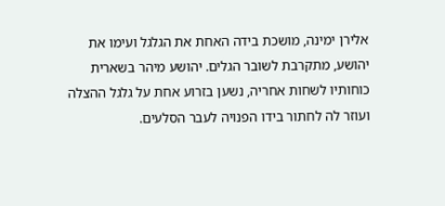אלירן ימינה, מושכת בידה האחת את הגלגל ועימו את יהושע, מתקרבת לשובר הגלים. יהושע מיהר בשארית כוחותיו לשחות אחריה, נשען בזרוע אחת על גלגל ההצלה ועוזר לה לחתור בידו הפנויה לעבר הסלעים.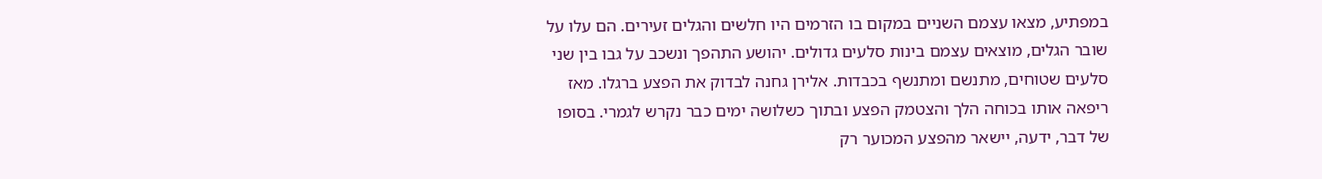במפתיע, מצאו עצמם השניים במקום בו הזרמים היו חלשים והגלים זעירים. הם עלו על שובר הגלים, מוצאים עצמם בינות סלעים גדולים. יהושע התהפך ונשכב על גבו בין שני סלעים שטוחים, מתנשם ומתנשף בכבדות. אלירן גחנה לבדוק את הפצע ברגלו. מאז ריפאה אותו בכוחה הלך והצטמק הפצע ובתוך כשלושה ימים כבר נקרש לגמרי. בסופו של דבר, ידעה, יישאר מהפצע המכוער רק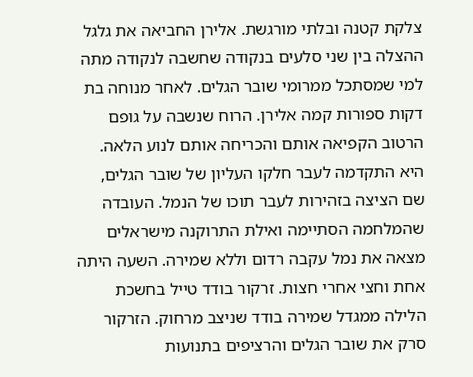צלקת קטנה ובלתי מורגשת. אלירן החביאה את גלגל ההצלה בין שני סלעים בנקודה שחשבה לנקודה מתה למי שמסתכל ממרומי שובר הגלים. לאחר מנוחה בת דקות ספורות קמה אלירן. הרוח שנשבה על גופם הרטוב הקפיאה אותם והכריחה אותם לנוע הלאה. היא התקדמה לעבר חלקו העליון של שובר הגלים, שם הציצה בזהירות לעבר תוכו של הנמל. העובדה שהמלחמה הסתיימה ואילת התרוקנה מישראלים מצאה את נמל עקבה רדום וללא שמירה. השעה היתה אחת וחצי אחרי חצות. זרקור בודד טייל בחשכת הלילה ממגדל שמירה בודד שניצב מרחוק. הזרקור סרק את שובר הגלים והרציפים בתנועות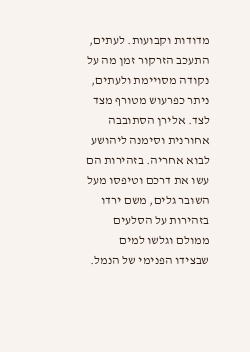מדודות וקבועות. לעתים, התעכב הזרקור זמן מה על נקודה מסויימת ולעתים, ניתר כפרעוש מטורף מצד לצד. אלירן הסתובבה אחורנית וסימנה ליהושע לבוא אחריה. בזהירות הם עשו את דרכם וטיפסו מעל השובר גלים, משם ירדו בזהירות על הסלעים ממולם וגלשו למים שבצידו הפנימי של הנמל.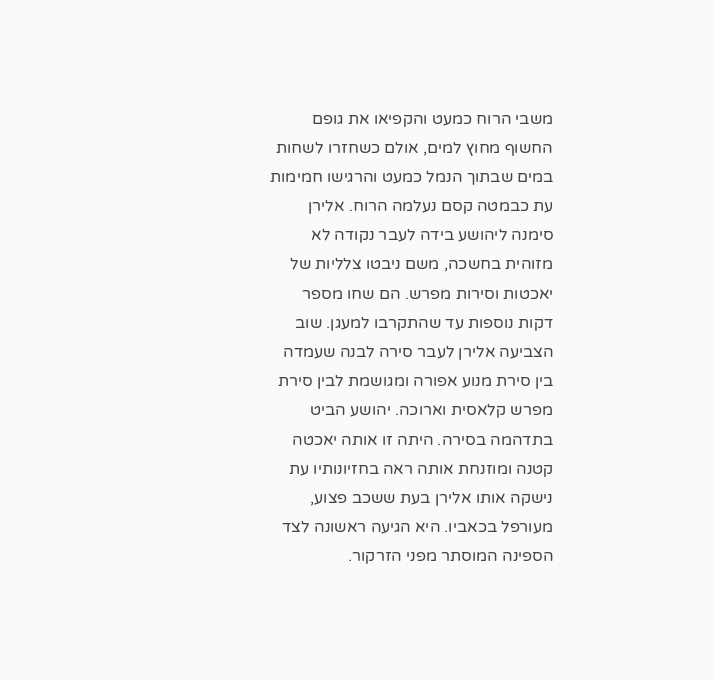משבי הרוח כמעט והקפיאו את גופם החשוף מחוץ למים, אולם כשחזרו לשחות במים שבתוך הנמל כמעט והרגישו חמימות עת כבמטה קסם נעלמה הרוח. אלירן סימנה ליהושע בידה לעבר נקודה לא מזוהית בחשכה, משם ניבטו צלליות של יאכטות וסירות מפרש. הם שחו מספר דקות נוספות עד שהתקרבו למעגן. שוב הצביעה אלירן לעבר סירה לבנה שעמדה בין סירת מנוע אפורה ומגושמת לבין סירת מפרש קלאסית וארוכה. יהושע הביט בתדהמה בסירה. היתה זו אותה יאכטה קטנה ומוזנחת אותה ראה בחזיונותיו עת נישקה אותו אלירן בעת ששכב פצוע, מעורפל בכאביו. היא הגיעה ראשונה לצד הספינה המוסתר מפני הזרקור.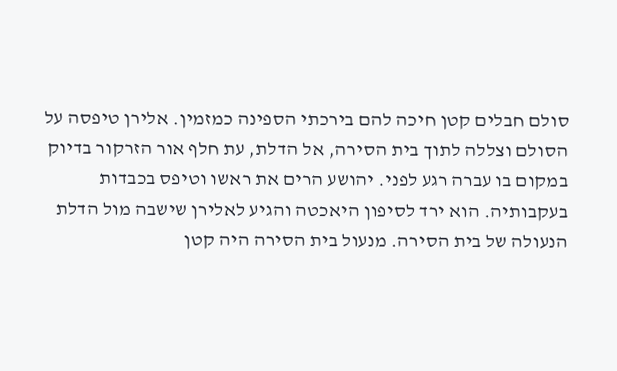סולם חבלים קטן חיכה להם בירכתי הספינה כמזמין. אלירן טיפסה על הסולם וצללה לתוך בית הסירה, אל הדלת, עת חלף אור הזרקור בדיוק במקום בו עברה רגע לפני. יהושע הרים את ראשו וטיפס בכבדות בעקבותיה. הוא ירד לסיפון היאכטה והגיע לאלירן שישבה מול הדלת הנעולה של בית הסירה. מנעול בית הסירה היה קטן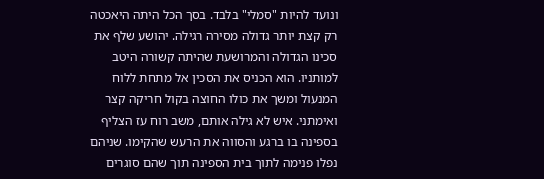ונועד להיות "סמלי" בלבד. בסך הכל היתה היאכטה רק קצת יותר גדולה מסירה רגילה. יהושע שלף את סכינו הגדולה והמרושעת שהיתה קשורה היטב למותניו. הוא הכניס את הסכין אל מתחת ללוח המנעול ומשך את כולו החוצה בקול חריקה קצר ואימתני. איש לא גילה אותם, משב רוח עז הצליף בספינה בו ברגע והסווה את הרעש שהקימו. שניהם נפלו פנימה לתוך בית הספינה תוך שהם סוגרים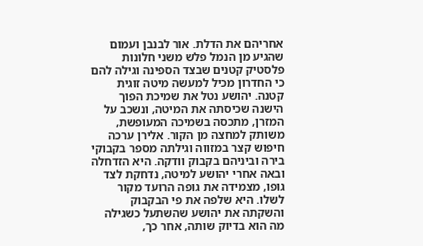אחריהם את הדלת. אור לבנבן ועמום שהגיע מן הנמל פלש משני חלונות פלסטיק קטנים שבצד הספינה וגילה להם כי החדרון מכיל למעשה מיטה זוגית קטנה. יהושע נטל את שמיכת הפוך הישנה שכיסתה את המיטה, ונשכב על המזרן, מתכסה בשמיכה המעופשת, משותק למחצה מן הקור. אלירן ערכה חיפוש קצר במזווה וגילתה מספר בקבוקי בירה וביניהם בקבוק וודקה. היא הזדחלה ובאה אחרי יהושע למיטה, נדחקת לצד גופו, מצמידה את גופה הרועד מקור לשלו. היא שלפה את פי הבקבוק והשקתה את יהושע שהשתעל כשגילה מה הוא בדיוק שותה, אחר כך,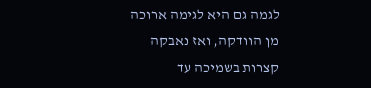לגמה גם היא לגימה ארוכה מן הוודקה, ואז נאבקה קצרות בשמיכה עד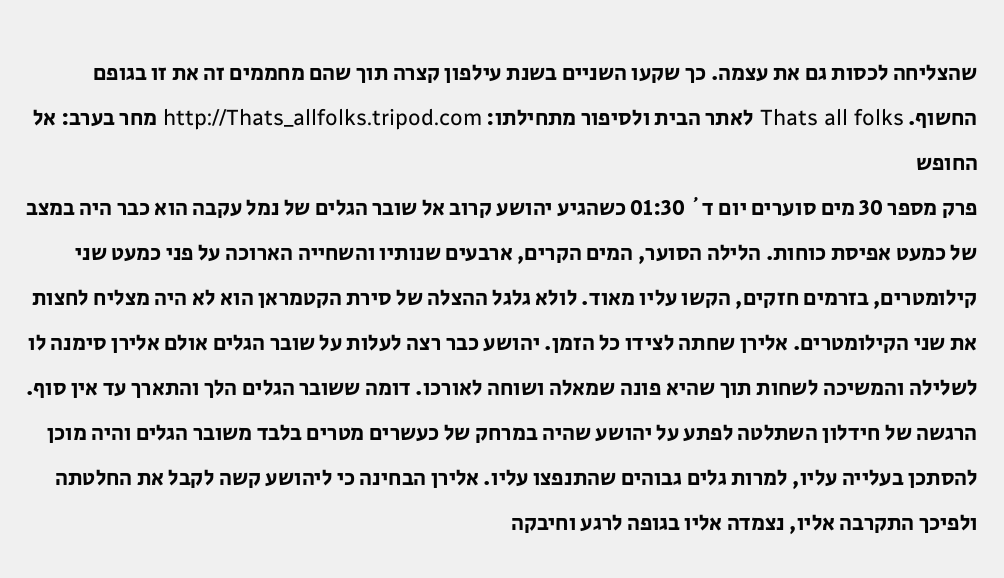שהצליחה לכסות גם את עצמה. כך שקעו השניים בשנת עילפון קצרה תוך שהם מחממים זה את זו בגופם החשוף. Thats all folks לאתר הבית ולסיפור מתחילתו: http://Thats_allfolks.tripod.com מחר בערב: אל החופש
פרק מספר 30 מים סוערים יום ד´ 01:30 כשהגיע יהושע קרוב אל שובר הגלים של נמל עקבה הוא כבר היה במצב של כמעט אפיסת כוחות. הלילה הסוער, המים הקרים, ארבעים שנותיו והשחייה הארוכה על פני כמעט שני קילומטרים, בזרמים חזקים, הקשו עליו מאוד. לולא גלגל ההצלה של סירת הקטמראן הוא לא היה מצליח לחצות את שני הקילומטרים. אלירן שחתה לצידו כל הזמן. יהושע כבר רצה לעלות על שובר הגלים אולם אלירן סימנה לו לשלילה והמשיכה לשחות תוך שהיא פונה שמאלה ושוחה לאורכו. דומה ששובר הגלים הלך והתארך עד אין סוף. הרגשה של חידלון השתלטה לפתע על יהושע שהיה במרחק של כעשרים מטרים בלבד משובר הגלים והיה מוכן להסתכן בעלייה עליו, למרות גלים גבוהים שהתנפצו עליו. אלירן הבחינה כי ליהושע קשה לקבל את החלטתה ולפיכך התקרבה אליו, נצמדה אליו בגופה לרגע וחיבקה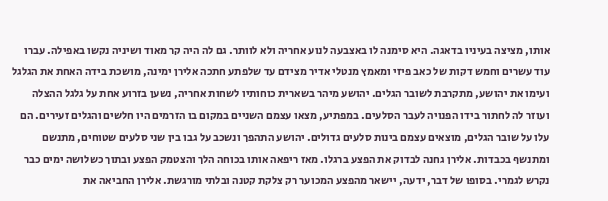אותו, מציצה בעיניו בדאגה. היא סימנה לו באצבעה לנוע אחריה ולא לוותר. גם לה היה קר מאוד ושיניה נקשו באפילה. עברו עוד עשרים וחמש דקות של כאב פיזי ומאמץ מנטלי אדיר מצידם עד שלפתע חתכה אלירן ימינה, מושכת בידה האחת את הגלגל ועימו את יהושע, מתקרבת לשובר הגלים. יהושע מיהר בשארית כוחותיו לשחות אחריה, נשען בזרוע אחת על גלגל ההצלה ועוזר לה לחתור בידו הפנויה לעבר הסלעים. במפתיע, מצאו עצמם השניים במקום בו הזרמים היו חלשים והגלים זעירים. הם עלו על שובר הגלים, מוצאים עצמם בינות סלעים גדולים. יהושע התהפך ונשכב על גבו בין שני סלעים שטוחים, מתנשם ומתנשף בכבדות. אלירן גחנה לבדוק את הפצע ברגלו. מאז ריפאה אותו בכוחה הלך והצטמק הפצע ובתוך כשלושה ימים כבר נקרש לגמרי. בסופו של דבר, ידעה, יישאר מהפצע המכוער רק צלקת קטנה ובלתי מורגשת. אלירן החביאה את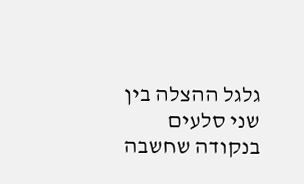גלגל ההצלה בין שני סלעים בנקודה שחשבה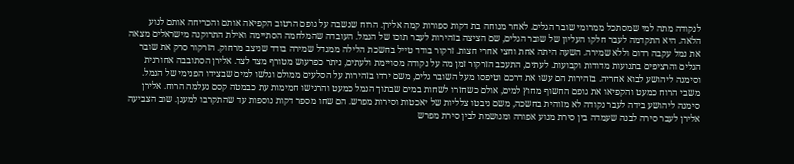לנקודה מתה למי שמסתכל ממרומי שובר הגלים. לאחר מנוחה בת דקות ספורות קמה אלירן. הרוח שנשבה על גופם הרטוב הקפיאה אותם והכריחה אותם לנוע הלאה. היא התקדמה לעבר חלקו העליון של שובר הגלים, שם הציצה בזהירות לעבר תוכו של הנמל. העובדה שהמלחמה הסתיימה ואילת התרוקנה מישראלים מצאה את נמל עקבה רדום וללא שמירה. השעה היתה אחת וחצי אחרי חצות. זרקור בודד טייל בחשכת הלילה ממגדל שמירה בודד שניצב מרחוק. הזרקור סרק את שובר הגלים והרציפים בתנועות מדודות וקבועות. לעתים, התעכב הזרקור זמן מה על נקודה מסויימת ולעתים, ניתר כפרעוש מטורף מצד לצד. אלירן הסתובבה אחורנית וסימנה ליהושע לבוא אחריה. בזהירות הם עשו את דרכם וטיפסו מעל השובר גלים, משם ירדו בזהירות על הסלעים ממולם וגלשו למים שבצידו הפנימי של הנמל. משבי הרוח כמעט והקפיאו את גופם החשוף מחוץ למים, אולם כשחזרו לשחות במים שבתוך הנמל כמעט והרגישו חמימות עת כבמטה קסם נעלמה הרוח. אלירן סימנה ליהושע בידה לעבר נקודה לא מזוהית בחשכה, משם ניבטו צלליות של יאכטות וסירות מפרש. הם שחו מספר דקות נוספות עד שהתקרבו למעגן. שוב הצביעה אלירן לעבר סירה לבנה שעמדה בין סירת מנוע אפורה ומגושמת לבין סירת מפרש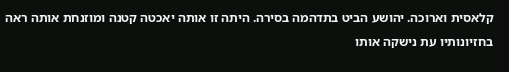קלאסית וארוכה. יהושע הביט בתדהמה בסירה. היתה זו אותה יאכטה קטנה ומוזנחת אותה ראה בחזיונותיו עת נישקה אותו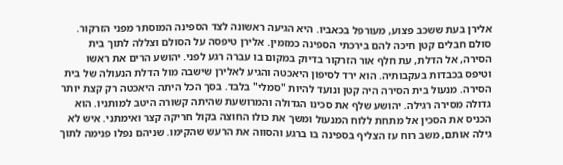אלירן בעת ששכב פצוע, מעורפל בכאביו. היא הגיעה ראשונה לצד הספינה המוסתר מפני הזרקור. סולם חבלים קטן חיכה להם בירכתי הספינה כמזמין. אלירן טיפסה על הסולם וצללה לתוך בית הסירה, אל הדלת, עת חלף אור הזרקור בדיוק במקום בו עברה רגע לפני. יהושע הרים את ראשו וטיפס בכבדות בעקבותיה. הוא ירד לסיפון היאכטה והגיע לאלירן שישבה מול הדלת הנעולה של בית הסירה. מנעול בית הסירה היה קטן ונועד להיות "סמלי" בלבד. בסך הכל היתה היאכטה רק קצת יותר גדולה מסירה רגילה. יהושע שלף את סכינו הגדולה והמרושעת שהיתה קשורה היטב למותניו. הוא הכניס את הסכין אל מתחת ללוח המנעול ומשך את כולו החוצה בקול חריקה קצר ואימתני. איש לא גילה אותם, משב רוח עז הצליף בספינה בו ברגע והסווה את הרעש שהקימו. שניהם נפלו פנימה לתוך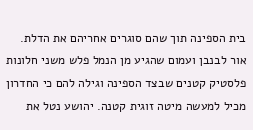בית הספינה תוך שהם סוגרים אחריהם את הדלת. אור לבנבן ועמום שהגיע מן הנמל פלש משני חלונות פלסטיק קטנים שבצד הספינה וגילה להם כי החדרון מכיל למעשה מיטה זוגית קטנה. יהושע נטל את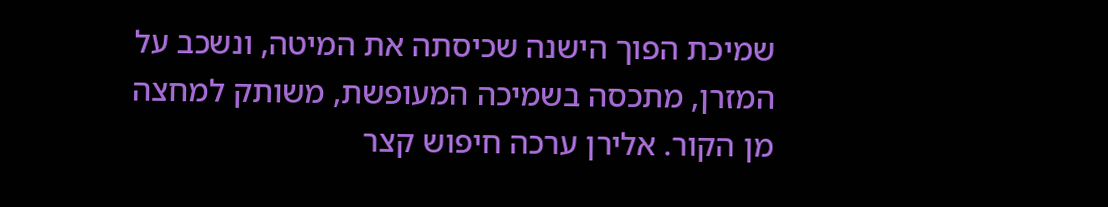שמיכת הפוך הישנה שכיסתה את המיטה, ונשכב על המזרן, מתכסה בשמיכה המעופשת, משותק למחצה מן הקור. אלירן ערכה חיפוש קצר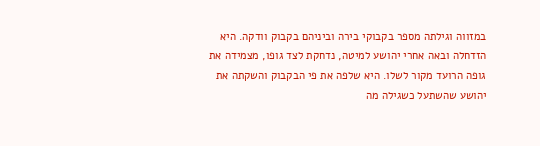במזווה וגילתה מספר בקבוקי בירה וביניהם בקבוק וודקה. היא הזדחלה ובאה אחרי יהושע למיטה, נדחקת לצד גופו, מצמידה את גופה הרועד מקור לשלו. היא שלפה את פי הבקבוק והשקתה את יהושע שהשתעל כשגילה מה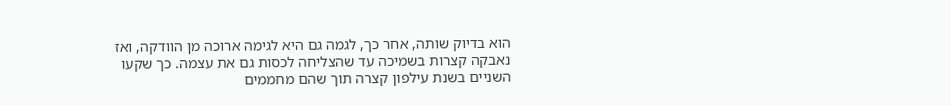הוא בדיוק שותה, אחר כך, לגמה גם היא לגימה ארוכה מן הוודקה, ואז נאבקה קצרות בשמיכה עד שהצליחה לכסות גם את עצמה. כך שקעו השניים בשנת עילפון קצרה תוך שהם מחממים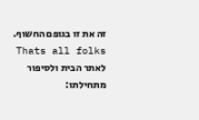זה את זו בגופם החשוף. Thats all folks לאתר הבית ולסיפור מתחילתו: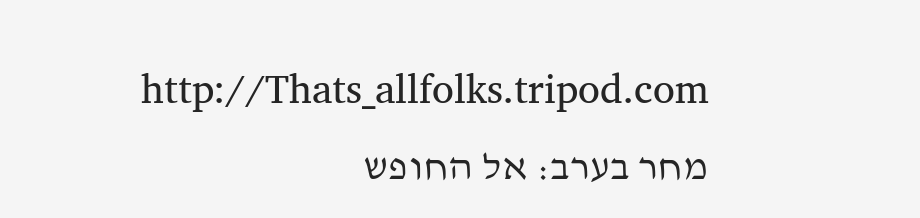http://Thats_allfolks.tripod.com מחר בערב: אל החופש